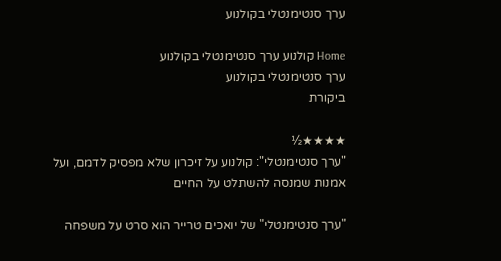ערך סנטימנטלי בקולנוע

Home קולנוע ערך סנטימנטלי בקולנוע
ערך סנטימנטלי בקולנוע
ביקורת

★★★★½
"ערך סנטימנטלי": קולנוע על זיכרון שלא מפסיק לדמם, ועל אמנות שמנסה להשתלט על החיים

"ערך סנטימנטלי" של יואכים טרייר הוא סרט על משפחה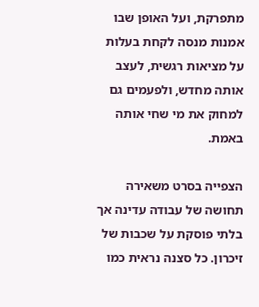מתפרקת, ועל האופן שבו אמנות מנסה לקחת בעלות על מציאות רגשית, לעצב אותה מחדש, ולפעמים גם למחוק את מי שחי אותה באמת.

הצפייה בסרט משאירה תחושה של עבודה עדינה אך בלתי פוסקת על שכבות של זיכרון. כל סצנה נראית כמו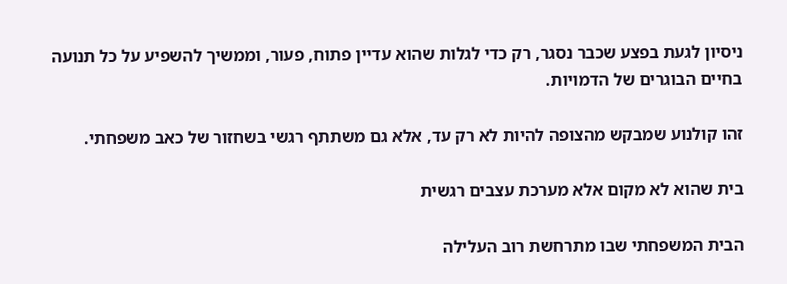ניסיון לגעת בפצע שכבר נסגר, רק כדי לגלות שהוא עדיין פתוח, פעור, וממשיך להשפיע על כל תנועה בחיים הבוגרים של הדמויות.

זהו קולנוע שמבקש מהצופה להיות לא רק עד, אלא גם משתתף רגשי בשחזור של כאב משפחתי.

בית שהוא לא מקום אלא מערכת עצבים רגשית

הבית המשפחתי שבו מתרחשת רוב העלילה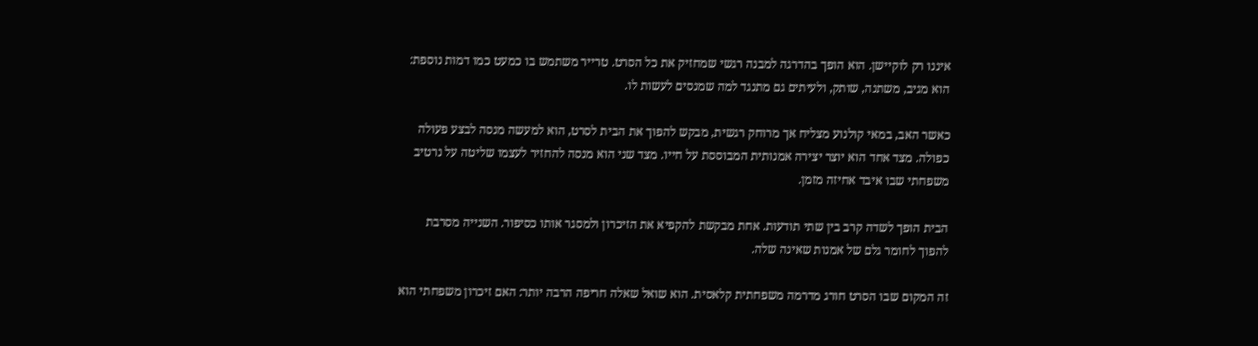איננו רק לוקיישן. הוא הופך בהדרגה למבנה רגשי שמחזיק את כל הסרט. טרייר משתמש בו כמעט כמו דמות נוספת: הוא מגיב, משתנה, שותק, ולעיתים גם מתנגד למה שמנסים לעשות לו.

כאשר האב, במאי קולנוע מצליח אך מרוחק רגשית, מבקש להפוך את הבית לסרט, הוא למעשה מנסה לבצע פעולה כפולה. מצד אחד הוא יוצר יצירה אמנותית המבוססת על חייו. מצד שני הוא מנסה להחזיר לעצמו שליטה על נרטיב משפחתי שבו איבד אחיזה מזמן.

הבית הופך לשדה קרב בין שתי תודעות. אחת מבקשת להקפיא את הזיכרון ולמסגר אותו כסיפור. השנייה מסרבת להפוך לחומר גלם של אמנות שאינה שלה.

זה המקום שבו הסרט חורג מדרמה משפחתית קלאסית. הוא שואל שאלה חריפה הרבה יותר: האם זיכרון משפחתי הוא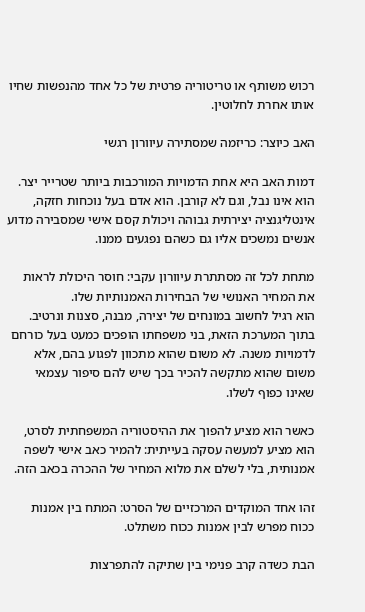רכוש משותף או טריטוריה פרטית של כל אחד מהנפשות שחיו אותו אחרת לחלוטין.

האב כיוצר: כריזמה שמסתירה עיוורון רגשי

דמות האב היא אחת הדמויות המורכבות ביותר שטרייר יצר. הוא אינו נבל, וגם לא קורבן. הוא אדם בעל נוכחות חזקה, אינטליגנציה יצירתית גבוהה ויכולת קסם אישי שמסבירה מדוע אנשים נמשכים אליו גם כשהם נפגעים ממנו.

מתחת לכל זה מסתתרת עיוורון עקבי: חוסר היכולת לראות את המחיר האנושי של הבחירות האמנותיות שלו.
הוא רגיל לחשוב במונחים של יצירה, מבנה, סצנות ונרטיב. בתוך המערכת הזאת, בני משפחתו הופכים כמעט בעל כורחם לדמויות משנה. לא משום שהוא מתכוון לפגוע בהם, אלא משום שהוא מתקשה להכיר בכך שיש להם סיפור עצמאי שאינו כפוף לשלו.

כאשר הוא מציע להפוך את ההיסטוריה המשפחתית לסרט, הוא מציע למעשה עסקה בעייתית: להמיר כאב אישי לשפה אמנותית, בלי לשלם את מלוא המחיר של ההכרה בכאב הזה.

זהו אחד המוקדים המרכזיים של הסרט: המתח בין אמנות ככוח מפרש לבין אמנות ככוח משתלט.

הבת כשדה קרב פנימי בין שתיקה להתפרצות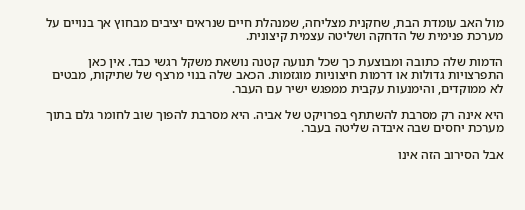מול האב עומדת הבת, שחקנית מצליחה, שמנהלת חיים שנראים יציבים מבחוץ אך בנויים על מערכת פנימית של הדחקה ושליטה עצמית קיצונית.

הדמות שלה כתובה ומבוצעת כך שכל תנועה קטנה נושאת משקל רגשי כבד. אין כאן התפרצויות גדולות או דרמות חיצוניות מוגזמות. הכאב שלה בנוי מרצף של שתיקות, מבטים לא ממוקדים, והימנעות עקבית ממפגש ישיר עם העבר.

היא אינה רק מסרבת להשתתף בפרויקט של אביה. היא מסרבת להפוך שוב לחומר גלם בתוך מערכת יחסים שבה איבדה שליטה בעבר.

אבל הסירוב הזה אינו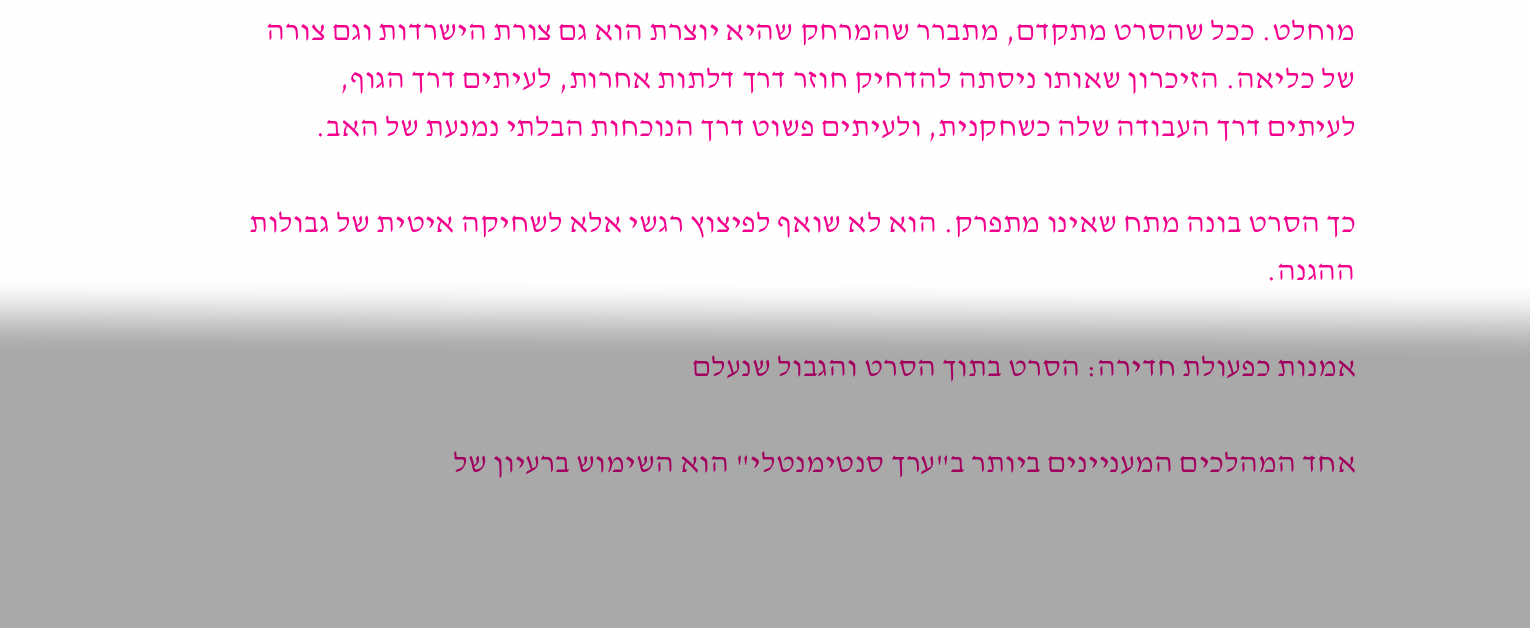מוחלט. ככל שהסרט מתקדם, מתברר שהמרחק שהיא יוצרת הוא גם צורת הישרדות וגם צורה של כליאה. הזיכרון שאותו ניסתה להדחיק חוזר דרך דלתות אחרות, לעיתים דרך הגוף, לעיתים דרך העבודה שלה כשחקנית, ולעיתים פשוט דרך הנוכחות הבלתי נמנעת של האב.

כך הסרט בונה מתח שאינו מתפרק. הוא לא שואף לפיצוץ רגשי אלא לשחיקה איטית של גבולות ההגנה.

אמנות כפעולת חדירה: הסרט בתוך הסרט והגבול שנעלם

אחד המהלכים המעניינים ביותר ב"ערך סנטימנטלי" הוא השימוש ברעיון של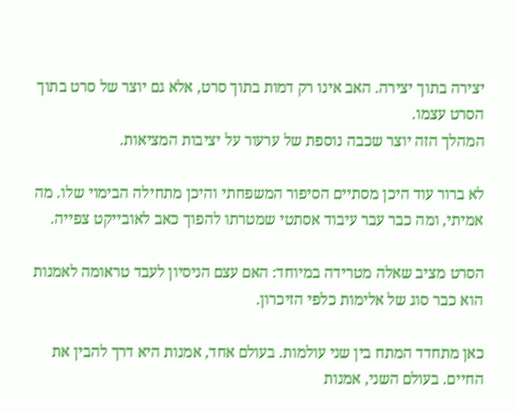יצירה בתוך יצירה. האב אינו רק דמות בתוך סרט, אלא גם יוצר של סרט בתוך הסרט עצמו.
המהלך הזה יוצר שכבה נוספת של ערעור על יציבות המציאות.

לא ברור עוד היכן מסתיים הסיפור המשפחתי והיכן מתחילה הבימוי שלו. מה אמיתי, ומה כבר עבר עיבוד אסתטי שמטרתו להפוך כאב לאובייקט צפייה.

הסרט מציב שאלה מטרידה במיוחד: האם עצם הניסיון לעבד טראומה לאמנות הוא כבר סוג של אלימות כלפי הזיכרון.

כאן מתחדד המתח בין שני עולמות. בעולם אחד, אמנות היא דרך להבין את החיים. בעולם השני, אמנות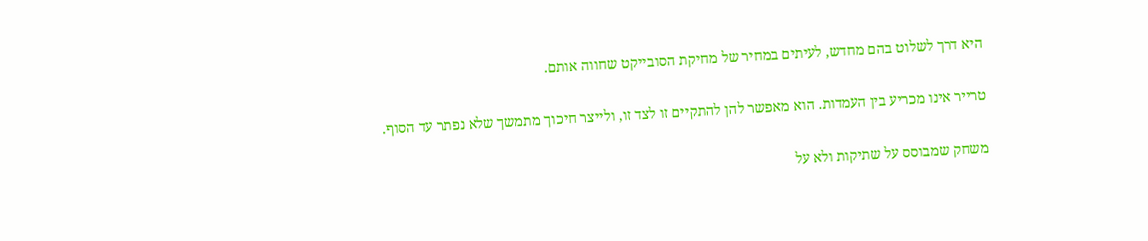היא דרך לשלוט בהם מחדש, לעיתים במחיר של מחיקת הסובייקט שחווה אותם.

טרייר אינו מכריע בין העמדות. הוא מאפשר להן להתקיים זו לצד זו, ולייצר חיכוך מתמשך שלא נפתר עד הסוף.

משחק שמבוסס על שתיקות ולא על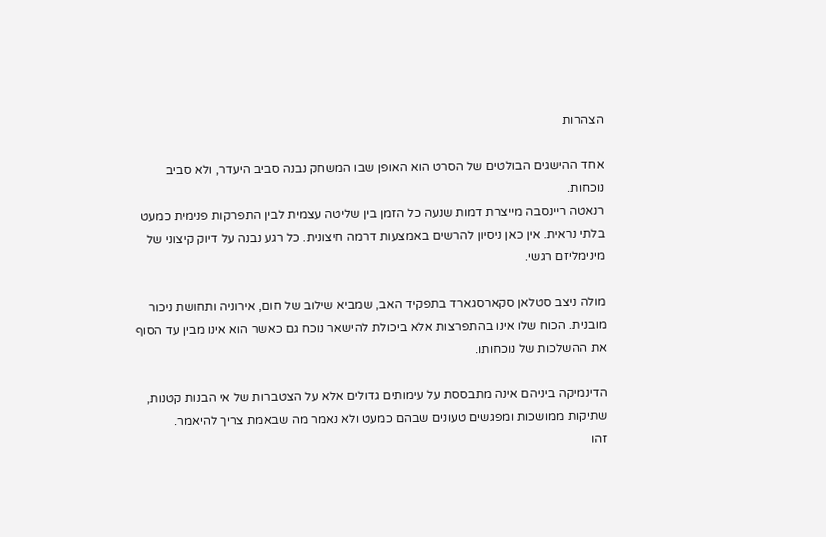הצהרות

אחד ההישגים הבולטים של הסרט הוא האופן שבו המשחק נבנה סביב היעדר, ולא סביב נוכחות.
רנאטה ריינסבה מייצרת דמות שנעה כל הזמן בין שליטה עצמית לבין התפרקות פנימית כמעט בלתי נראית. אין כאן ניסיון להרשים באמצעות דרמה חיצונית. כל רגע נבנה על דיוק קיצוני של מינימליזם רגשי.

מולה ניצב סטלאן סקארסגארד בתפקיד האב, שמביא שילוב של חום, אירוניה ותחושת ניכור מובנית. הכוח שלו אינו בהתפרצות אלא ביכולת להישאר נוכח גם כאשר הוא אינו מבין עד הסוף את ההשלכות של נוכחותו.

הדינמיקה ביניהם אינה מתבססת על עימותים גדולים אלא על הצטברות של אי הבנות קטנות, שתיקות ממושכות ומפגשים טעונים שבהם כמעט ולא נאמר מה שבאמת צריך להיאמר.
זהו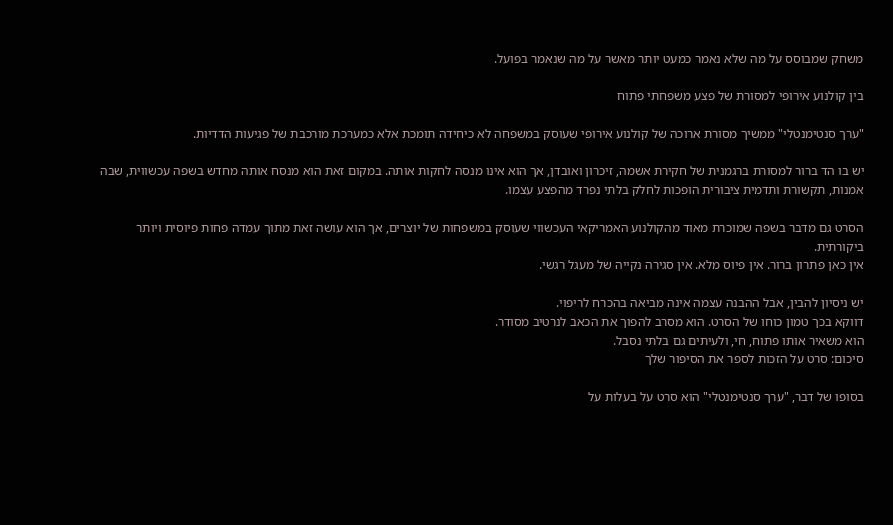משחק שמבוסס על מה שלא נאמר כמעט יותר מאשר על מה שנאמר בפועל.

בין קולנוע אירופי למסורת של פצע משפחתי פתוח

"ערך סנטימנטלי" ממשיך מסורת ארוכה של קולנוע אירופי שעוסק במשפחה לא כיחידה תומכת אלא כמערכת מורכבת של פגיעות הדדיות.

יש בו הד ברור למסורת ברגמנית של חקירת אשמה, זיכרון ואובדן, אך הוא אינו מנסה לחקות אותה. במקום זאת הוא מנסח אותה מחדש בשפה עכשווית, שבה אמנות, תקשורת ותדמית ציבורית הופכות לחלק בלתי נפרד מהפצע עצמו.

הסרט גם מדבר בשפה שמוכרת מאוד מהקולנוע האמריקאי העכשווי שעוסק במשפחות של יוצרים, אך הוא עושה זאת מתוך עמדה פחות פיוסית ויותר ביקורתית.
אין כאן פתרון ברור. אין פיוס מלא. אין סגירה נקייה של מעגל רגשי.

יש ניסיון להבין, אבל ההבנה עצמה אינה מביאה בהכרח לריפוי.
דווקא בכך טמון כוחו של הסרט. הוא מסרב להפוך את הכאב לנרטיב מסודר.
הוא משאיר אותו פתוח, חי, ולעיתים גם בלתי נסבל.
סיכום: סרט על הזכות לספר את הסיפור שלך

בסופו של דבר, "ערך סנטימנטלי" הוא סרט על בעלות על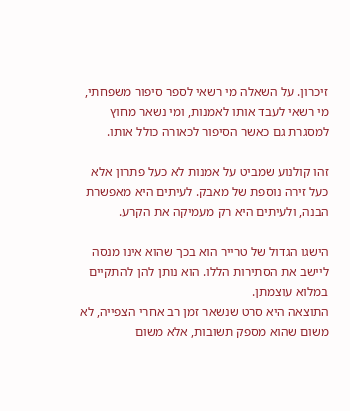זיכרון. על השאלה מי רשאי לספר סיפור משפחתי, מי רשאי לעבד אותו לאמנות, ומי נשאר מחוץ למסגרת גם כאשר הסיפור לכאורה כולל אותו.

זהו קולנוע שמביט על אמנות לא כעל פתרון אלא כעל זירה נוספת של מאבק. לעיתים היא מאפשרת הבנה, ולעיתים היא רק מעמיקה את הקרע.

הישגו הגדול של טרייר הוא בכך שהוא אינו מנסה ליישב את הסתירות הללו. הוא נותן להן להתקיים במלוא עוצמתן.
התוצאה היא סרט שנשאר זמן רב אחרי הצפייה, לא משום שהוא מספק תשובות, אלא משום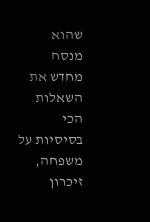שהוא מנסח מחדש את השאלות הכי בסיסיות על משפחה, זיכרון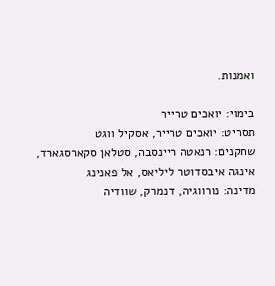ואמנות.

בימוי: יואכים טרייר
תסריט: יואכים טרייר, אסקיל ווגט
שחקנים: רנאטה ריינסבה, סטלאן סקארסגארד, אינגה איבסדוטר ליליאס, אל פאנינג
מדינה: נורווגיה, דנמרק, שוודיה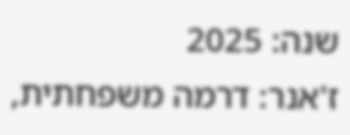שנה: 2025
ז'אנר: דרמה משפחתית,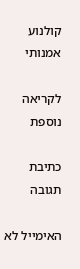קולנוע אמנותי

לקריאה נוספת

כתיבת תגובה

האימייל לא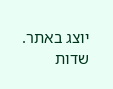יוצג באתר. שדות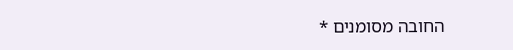החובה מסומנים *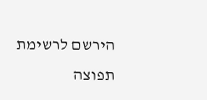הירשם לרשימת תפוצה